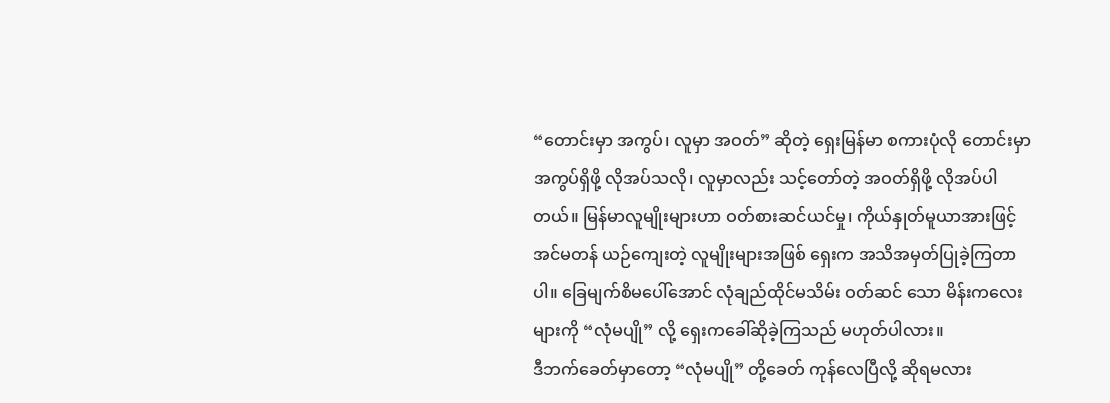“တောင်းမှာ အကွပ်၊ လူမှာ အဝတ်” ဆိုတဲ့ ရှေးမြန်မာ စကားပုံလို တောင်းမှာ အကွပ်ရှိဖို့ လိုအပ်သလို၊ လူမှာလည်း သင့်တော်တဲ့ အဝတ်ရှိဖို့ လိုအပ်ပါတယ်။ မြန်မာလူမျိုးများဟာ ဝတ်စားဆင်ယင်မှု၊ ကိုယ်နှုတ်မူယာအားဖြင့် အင်မတန် ယဉ်ကျေးတဲ့ လူမျိုးများအဖြစ် ရှေးက အသိအမှတ်ပြုခဲ့ကြတာပါ။ ခြေမျက်စိမပေါ်အောင် လုံချည်ထိုင်မသိမ်း ဝတ်ဆင် သော မိန်းကလေးများကို “လုံမပျို” လို့ ရှေးကခေါ်ဆိုခဲ့ကြသည် မဟုတ်ပါလား။
ဒီဘက်ခေတ်မှာတော့ “လုံမပျို” တို့ခေတ် ကုန်လေပြီလို့ ဆိုရမလား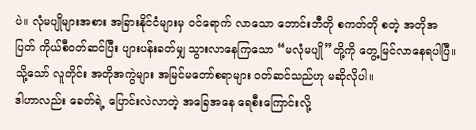ပဲ။ လုံမပျိုများအစား အခြားနိုင်ငံများမှ ဝင်ရောက် လာသော ဘောင်းဘီတို စကတ်တို စတဲ့ အတိုအပြတ် ကိုယ်စီဝတ်ဆင်ပြီး ပျားပန်းခတ်မျှ သွားလာနေကြသော “မလုံမပျို”တို့ကို တွေ့မြင်လာနေရပါပြီ။ သို့သော် လူတိုင်း အတိုအကွဲများ အမြင်မတော်စရာများ ဝတ်ဆင်သည်ဟု မဆိုလိုပါ။
ဒါဟာလည်း ခေတ်ရဲ့ ပြောင်းလဲလာတဲ့ အခြေအနေ ရေစီးကြောင်းလို့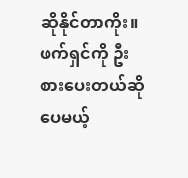ဆိုနိုင်တာကိုး။
ဖက်ရှင်ကို ဦးစားပေးတယ်ဆိုပေမယ့်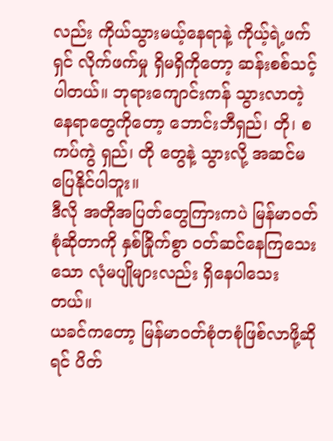လည်း ကိုယ်သွားမယ့်နေရာနဲ့ ကိုယ့်ရဲ့ဖက်ရှင် လိုက်ဖက်မှု ရှိမရှိကိုတော့ ဆန်းစစ်သင့်ပါတယ်။ ဘုရားကျောင်းကန် သွားလာတဲ့ နေရာတွေကိုတော့ ဘောင်းဘီရှည်၊ တို၊ စကပ်ကွဲ ရှည်၊ တို တွေနဲ့ သွားလို့ အဆင်မပြေနိုင်ပါဘူး။
ဒီလို အတိုအပြတ်တွေကြားကပဲ မြန်မာဝတ်စုံဆိုတာကို နှစ်ခြိုက်စွာ ဝတ်ဆင်နေကြသေးသော လုံမပျိုများလည်း ရှိနေပါသေးတယ်။
ယခင်ကတော့ မြန်မာဝတ်စုံတစုံဖြစ်လာဖို့ဆိုရင် ပိတ်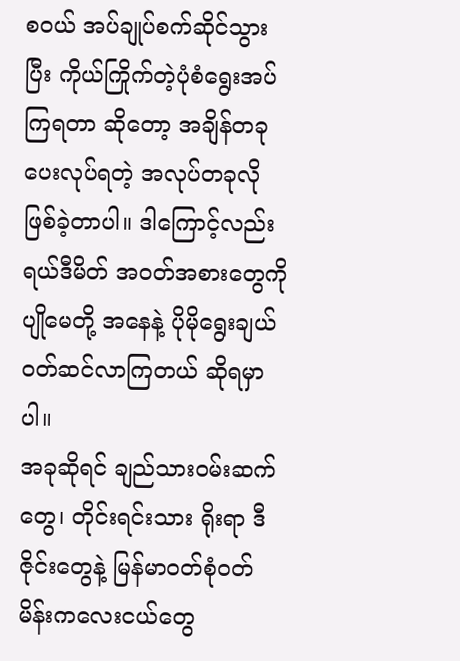စဝယ် အပ်ချုပ်စက်ဆိုင်သွားပြီး ကိုယ်ကြိုက်တဲ့ပုံစံရွေးအပ်ကြရတာ ဆိုတော့ အချိန်တခုပေးလုပ်ရတဲ့ အလုပ်တခုလိုဖြစ်ခဲ့တာပါ။ ဒါကြောင့်လည်း ရယ်ဒီမိတ် အဝတ်အစားတွေကို ပျိုမေတို့ အနေနဲ့ ပိုမိုရွေးချယ်ဝတ်ဆင်လာကြတယ် ဆိုရမှာပါ။
အခုဆိုရင် ချည်သားဝမ်းဆက်တွေ၊ တိုင်းရင်းသား ရိုးရာ ဒီဇိုင်းတွေနဲ့ မြန်မာဝတ်စုံဝတ် မိန်းကလေးငယ်တွေ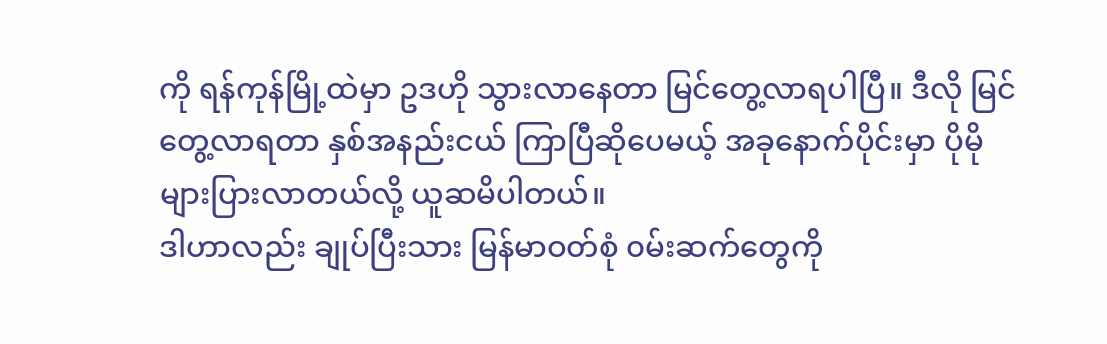ကို ရန်ကုန်မြို့ထဲမှာ ဥဒဟို သွားလာနေတာ မြင်တွေ့လာရပါပြီ။ ဒီလို မြင်တွေ့လာရတာ နှစ်အနည်းငယ် ကြာပြီဆိုပေမယ့် အခုနောက်ပိုင်းမှာ ပိုမိုများပြားလာတယ်လို့ ယူဆမိပါတယ်။
ဒါဟာလည်း ချုပ်ပြီးသား မြန်မာဝတ်စုံ ၀မ်းဆက်တွေကို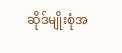ဆိုဒ်မျိုးစုံအ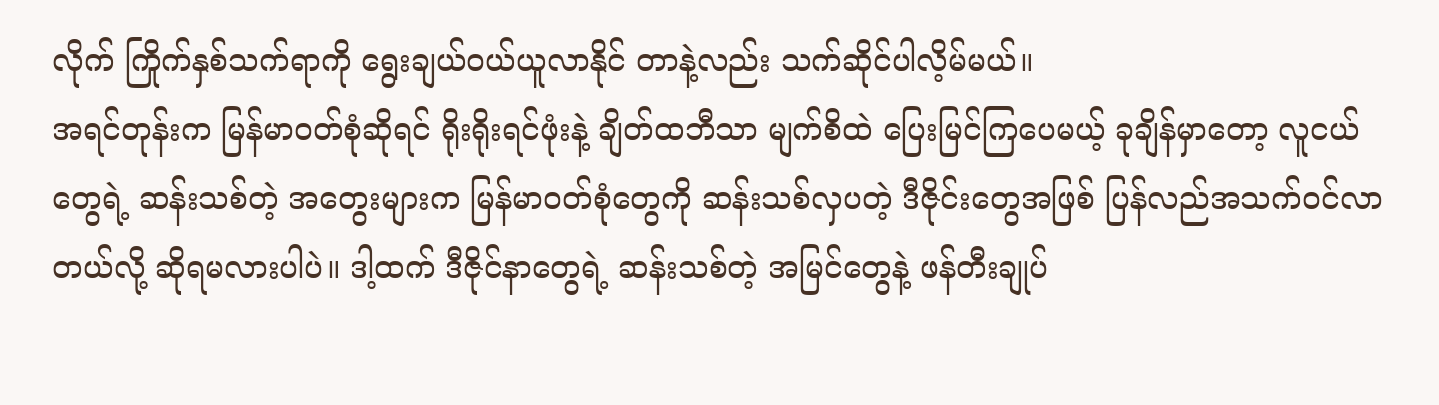လိုက် ကြိုက်နှစ်သက်ရာကို ရွေးချယ်ဝယ်ယူလာနိုင် တာနဲ့လည်း သက်ဆိုင်ပါလိ့မ်မယ်။
အရင်တုန်းက မြန်မာဝတ်စုံဆိုရင် ရိုးရိုးရင်ဖုံးနဲ့ ချိတ်ထဘီသာ မျက်စိထဲ ပြေးမြင်ကြပေမယ့် ခုချိန်မှာတော့ လူငယ်တွေရဲ့ ဆန်းသစ်တဲ့ အတွေးများက မြန်မာဝတ်စုံတွေကို ဆန်းသစ်လှပတဲ့ ဒီဇိုင်းတွေအဖြစ် ပြန်လည်အသက်ဝင်လာတယ်လို့ ဆိုရမလားပါပဲ။ ဒါ့ထက် ဒီဇိုင်နာတွေရဲ့ ဆန်းသစ်တဲ့ အမြင်တွေနဲ့ ဖန်တီးချုပ်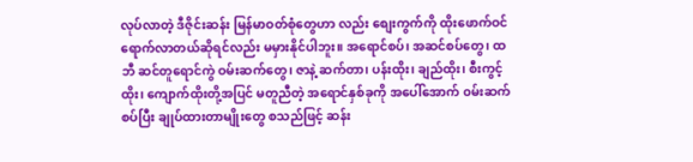လုပ်လာတဲ့ ဒီဇိုင်းဆန်း မြန်မာဝတ်စုံတွေဟာ လည်း စျေးကွက်ကို ထိုးဖောက်ဝင်ရောက်လာတယ်ဆိုရင်လည်း မမှားနိုင်ပါဘူး။ အရောင်စပ်၊ အဆင်စပ်တွေ၊ ထဘီ ဆင်တူရောင်ကွဲ ဝမ်းဆက်တွေ၊ ဇာနဲ့ ဆက်တာ၊ ပန်းထိုး၊ ချည်ထိုး၊ စီးကွင့်ထိုး၊ ကျောက်ထိုးတို့အပြင် မတူညီတဲ့ အရောင်နှစ်ခုကို အပေါ်အောက် ၀မ်းဆက်စပ်ပြီး ချုပ်ထားတာမျိုးတွေ စသည်ဖြင့် ဆန်း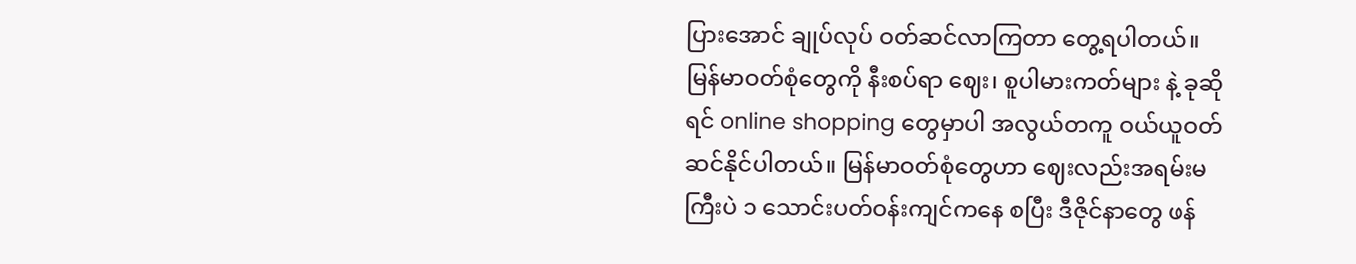ပြားအောင် ချုပ်လုပ် ဝတ်ဆင်လာကြတာ တွေ့ရပါတယ်။
မြန်မာဝတ်စုံတွေကို နီးစပ်ရာ ဈေး၊ စူပါမားကတ်များ နဲ့ ခုဆိုရင် online shopping တွေမှာပါ အလွယ်တကူ ဝယ်ယူဝတ်ဆင်နိုင်ပါတယ်။ မြန်မာဝတ်စုံတွေဟာ ဈေးလည်းအရမ်းမကြီးပဲ ၁ သောင်းပတ်ဝန်းကျင်ကနေ စပြီး ဒီဇိုင်နာတွေ ဖန်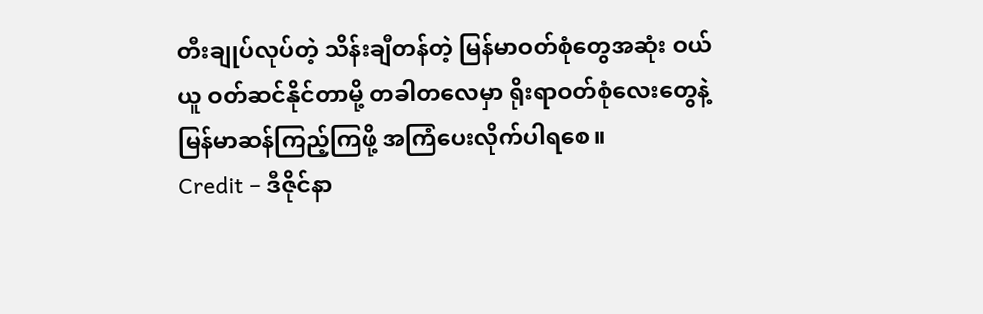တီးချုပ်လုပ်တဲ့ သိန်းချီတန်တဲ့ မြန်မာဝတ်စုံတွေအဆုံး ဝယ်ယူ ဝတ်ဆင်နိုင်တာမို့ တခါတလေမှာ ရိုးရာဝတ်စုံလေးတွေနဲ့ မြန်မာဆန်ကြည့်ကြဖို့ အကြံပေးလိုက်ပါရစေ။
Credit – ဒီဇိုင်နာ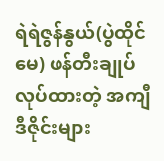ရဲရဲဇွန်နွယ်(ပွဲထိုင်မေ) ဖန်တီးချုပ်လုပ်ထားတဲ့ အကျီဒီဇိုင်းများ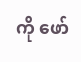ကို ဖော်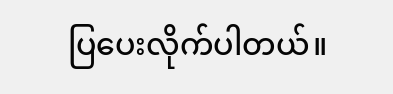ပြပေးလိုက်ပါတယ်။